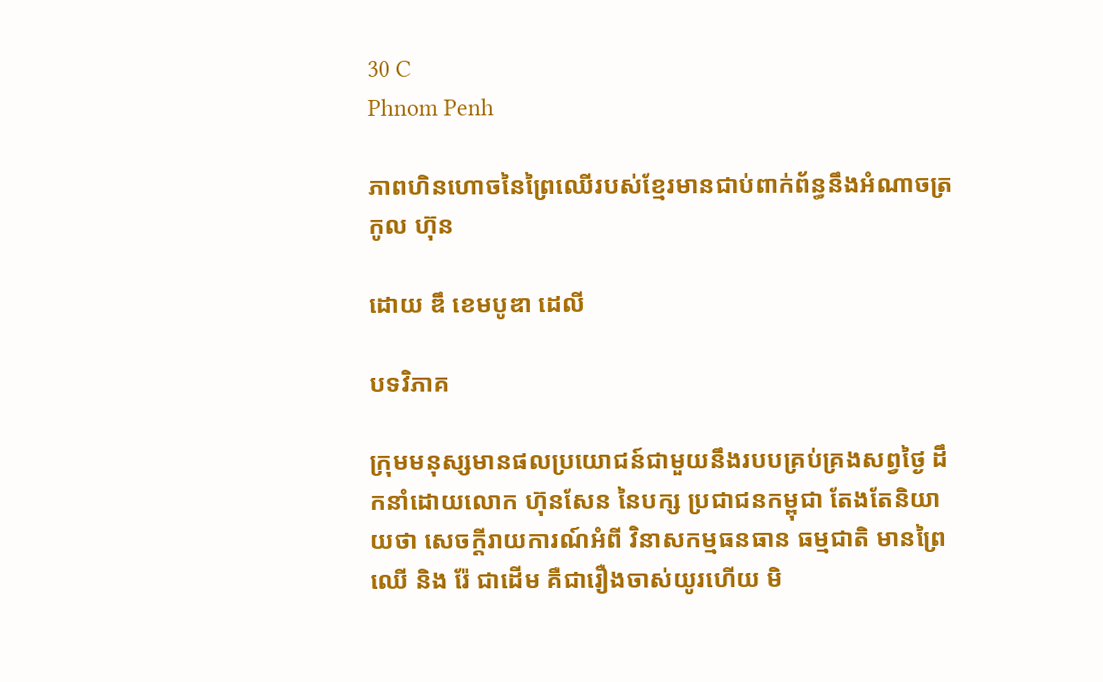30 C
Phnom Penh

ភាពហិនហោចនៃព្រៃឈើរបស់ខ្មែរមានជាប់ពាក់ព័ន្ធនឹងអំណាចត្រកូល ហ៊ុន

ដោយ ឌឹ ខេមបូឌា ដេលី

បទវិភាគ

ក្រុមមនុស្សមានផលប្រយោជន៍ជាមួយនឹងរបបគ្រប់គ្រងសព្វថ្ងៃ ដឹកនាំដោយលោក ហ៊ុនសែន នៃបក្ស ប្រជាជនកម្ពុជា តែងតែនិយាយថា សេចក្តីរាយការណ៍អំពី វិនាសកម្មធនធាន ធម្មជាតិ មានព្រៃឈើ និង រ៉ែ ជាដើម គឺជារឿងចាស់យូរហើយ មិ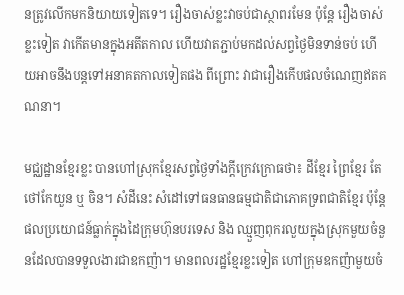នត្រូវលើកមកនិយាយទៀតទេ។ រឿងចាស់ខ្លះវាចប់ជាស្ថាពរមែន ប៉ុន្តែ រឿងចាស់ខ្លះទៀត វាកើតមានក្នុងអតីតកាល ហើយវាតភ្ជាប់មកដល់សព្វថ្ងៃមិនទាន់ចប់ ហើយអាចនឹងបន្តទៅអនាគតកាលទៀតផង ពីព្រោះ វាជារឿងកើបផលចំណេញឥតគណនា។

មជ្ឈដ្ឋានខ្មែរខ្លះ បានហៅស្រុកខ្មែរសព្វថ្ងៃទាំងក្តីក្រេវក្រោធថា៖ ដីខ្មែរ ព្រៃខ្មែរ តែថៅកែយួន ឬ ចិន។ សំដីនេះ សំដៅទៅធនធានធម្មជាតិជាភោគទ្រពជាតិខ្មែរ ប៉ុន្តែ ផលប្រយោជន៍ធ្លាក់ក្នុងដៃក្រុមហ៊ុនបរទេស និង ឈ្មួញពុករលួយក្នុងស្រុកមួយចំនួនដែលបានទទួលងារជាឧកញ៉ា។ មានពលរដ្ឋខ្មែរខ្លះទៀត ហៅក្រុមឧកញ៉ាមួយចំ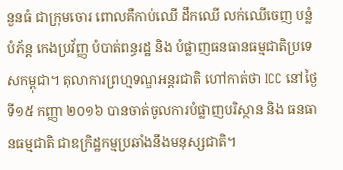នួនធំ ជាក្រុមចោរ ពោលគឺកាប់ឈើ ដឹកឈើ លក់ឈើចេញ បន្លំ បំភ័ន្ត កេងប្រវ័ញ្ញ បំបាត់ពន្ធរដ្ឋ និង បំផ្លាញធនធានធម្មជាតិប្រទេសកម្ពុជា។ តុលាការព្រហ្មទណ្ឌអន្តរជាតិ ហៅកាត់ថា ICC នៅថ្ងៃទី១៥ កញ្ញា ២០១៦ បានចាត់ចូលការបំផ្លាញបរិស្ថាន និង ធនធានធម្មជាតិ ជាឧក្រិដ្ឋកម្មប្រឆាំងនឹងមនុស្សជាតិ។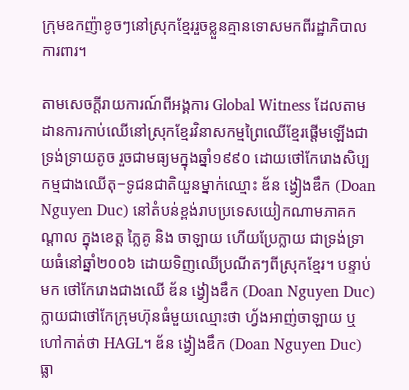ក្រុមឧកញ៉ាខូចៗនៅស្រុកខ្មែររួចខ្លួនគ្មានទោសមកពីរដ្ឋាភិបាលការពារ។

តាមសេចក្តីរាយការណ៍ពីអង្គការ Global Witness ដែលតាមដានការកាប់ឈើនៅស្រុកខ្មែរវិនាសកម្មព្រៃឈើខ្មែរផ្តើមឡើងជាទ្រង់ទ្រាយតូច រួចជាមធ្យមក្នុងឆ្នាំ១៩៩០ ដោយថៅកែរោងសិប្បកម្មជាងឈើតុ−ទូជនជាតិយួនម្នាក់ឈ្មោះ ឌ័ន ង្វៀងឌឹក (Doan Nguyen Duc) នៅតំបន់ខ្ពង់រាបប្រទេសយៀកណាមភាគកណ្តាល ក្នុងខេត្ត ភ្លៃគូ និង ចាឡាយ ហើយប្រែក្លាយ ជាទ្រង់ទ្រាយធំនៅឆ្នាំ២០០៦ ដោយទិញឈើប្រណីតៗពីស្រុកខ្មែរ។ បន្ទាប់មក ថៅកែរោងជាងឈើ ឌ័ន ង្វៀងឌឹក (Doan Nguyen Duc) ក្លាយជាថៅកែក្រុមហ៊ុនធំមួយឈ្មោះថា ហ្វ័ងអាញ់ចាឡាយ ឬហៅកាត់ថា HAGL។ ឌ័ន ង្វៀងឌឹក (Doan Nguyen Duc) ធ្លា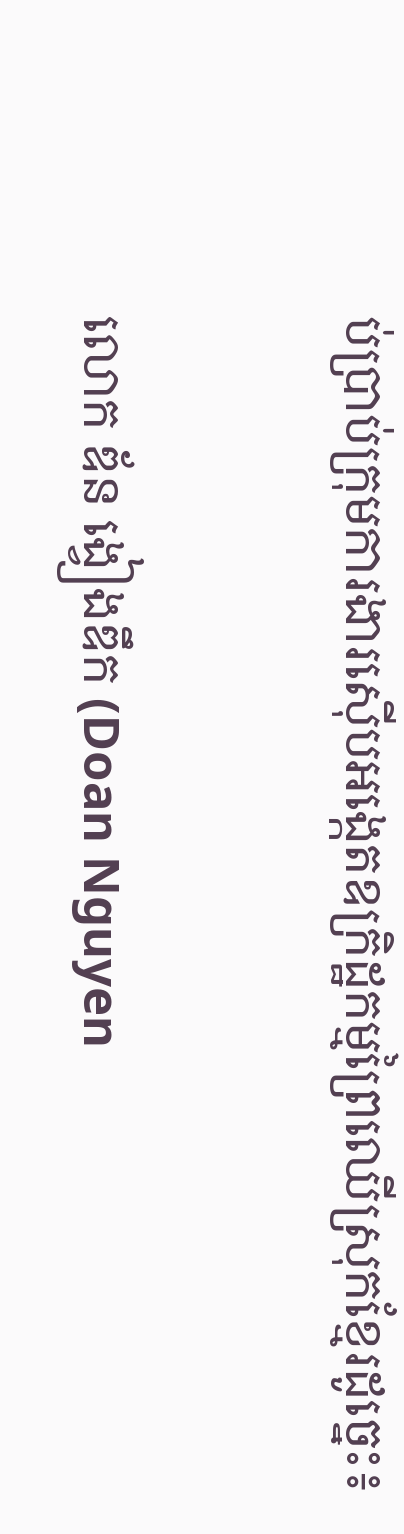ប់ប្រាប់ក្រុមការងារស៊ើបអង្កេតឧក្រិដ្ឋកម្មព្រៃឈើស្រុកខ្មែរដូច្នេះ៖

លោក ឌ័ន ង្វៀងឌឹក (Doan Nguyen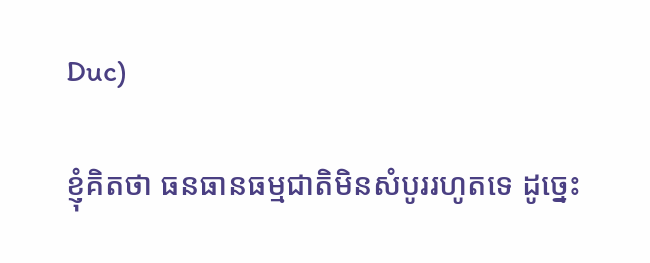Duc)

ខ្ញុំគិតថា ធនធានធម្មជាតិមិនសំបូររហូតទេ ដូច្នេះ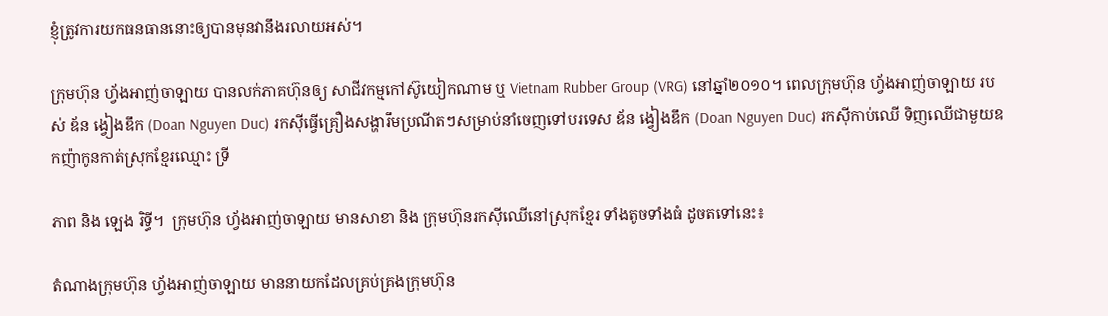ខ្ញុំត្រូវការយកធនធាននោះឲ្យបានមុនវានឹងរលាយអស់។

ក្រុមហ៊ុន ហ្វ័ងអាញ់ចាឡាយ បានលក់ភាគហ៊ុនឲ្យ សាជីវកម្មកៅស៊ូយៀកណាម ឬ Vietnam Rubber Group (VRG) នៅឆ្នាំ២០១០។ ពេលក្រុមហ៊ុន ហ្វ័ងអាញ់ចាឡាយ របស់ ឌ័ន ង្វៀងឌឹក (Doan Nguyen Duc) រកស៊ីធ្វើគ្រឿងសង្ហារឹមប្រណីតៗសម្រាប់នាំចេញទៅបរទេស ឌ័ន ង្វៀងឌឹក (Doan Nguyen Duc) រកស៊ីកាប់ឈើ ទិញឈើជាមួយឧកញ៉ាកូនកាត់ស្រុកខ្មែរឈ្មោះ ទ្រី

ភាព និង ឡេង រិទ្ធី។  ក្រុមហ៊ុន ហ្វ័ងអាញ់ចាឡាយ មានសាខា និង ក្រុមហ៊ុនរកស៊ីឈើនៅស្រុកខ្មែរ ទាំងតូចទាំងធំ ដូចតទៅនេះ៖

តំណាងក្រុមហ៊ុន ហ្វ័ងអាញ់ចាឡាយ មាននាយកដែលគ្រប់គ្រងក្រុមហ៊ុន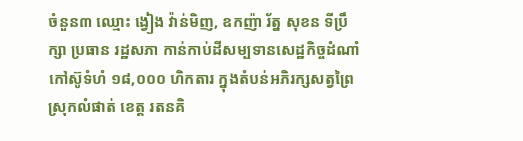ចំនួន៣ ឈ្មោះ ង្វៀង វ៉ាន់មិញ, ឧកញ៉ា រ័ត្ន សុខន ទីប្រឹក្សា ប្រធាន រដ្ឋសភា កាន់កាប់ដីសម្បទានសេដ្ឋកិច្ចដំណាំកៅស៊ូទំហំ ១៨,០០០ ហិកតារ ក្នុងតំបន់អភិរក្សសត្វព្រៃ ស្រុកលំផាត់ ខេត្ត រតនគិ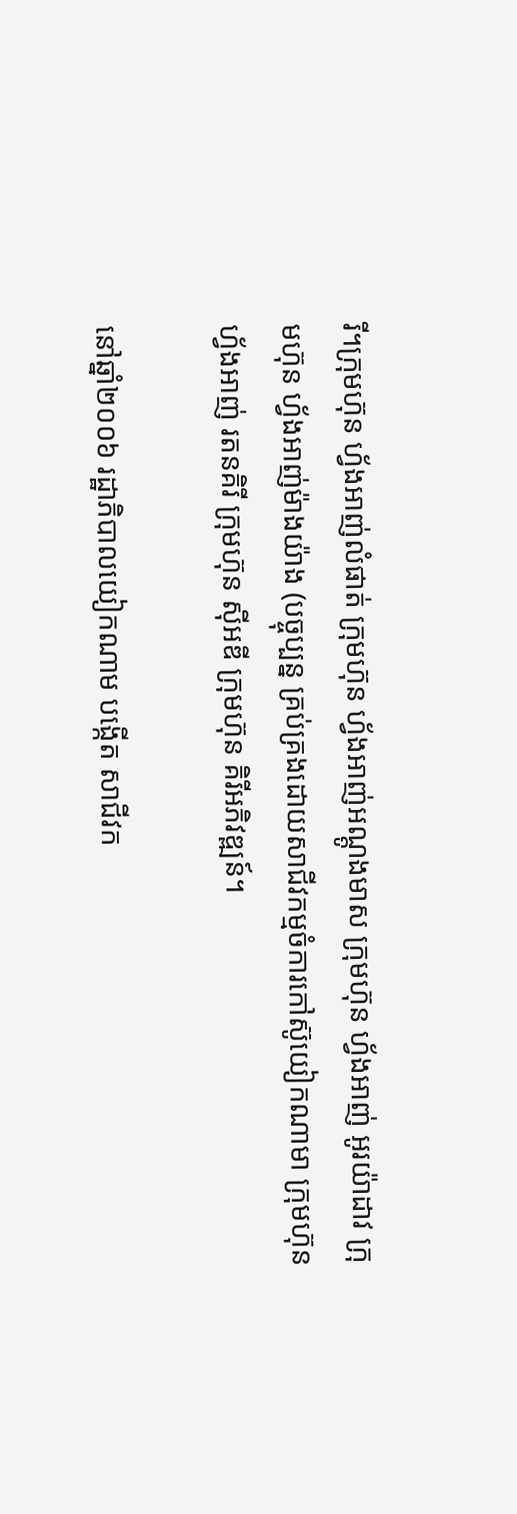រី។ក្រុមហ៊ុន ហ្វ័ងអាញ់លំផាត់ ក្រុមហ៊ុន ហ្វ័ងអាញ់អណ្តូងមាស ក្រុមហ៊ុន ហ្វ័ងអាញ់ អូរយ៉ាដាវ ក្រុមហ៊ុន ហ្វ័ងអាញ់ម៉ាងយ៉ាង (បច្ចុប្បន្ន គ្រប់គ្រងដោយសាជីវកម្មចំការកៅស៊ូយៀកណាមា ក្រុមហ៊ុន ហ្វ័ងអាញ់ រតនគិរី ក្រុមហ៊ុន ស៊ីអឌី ក្រុមហ៊ុន គិរីអភិវឌ្ឍន៍។

នៅឆ្នាំ២០០៦ រដ្ឋាភិបាលយៀកណាម បង្កើត សាជីវក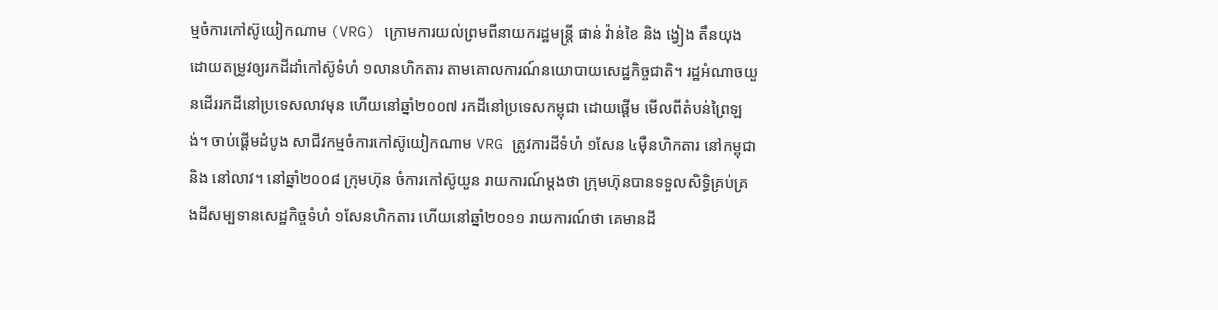ម្មចំការកៅស៊ូយៀកណាម (VRG) ក្រោមការយល់ព្រមពីនាយករដ្ឋមន្រ្តី ផាន់ វ៉ាន់ខៃ និង ង្វៀង តឹនយុង ដោយតម្រូវឲ្យរកដីដាំកៅស៊ូទំហំ ១លានហិកតារ តាមគោលការណ៍នយោបាយសេដ្ឋកិច្ចជាតិ។ រដ្ឋអំណាចយួនដើររកដីនៅប្រទេសលាវមុន ហើយនៅឆ្នាំ២០០៧ រកដីនៅប្រទេសកម្ពុជា ដោយផ្តើម មើលពីតំបន់ព្រៃឡង់។ ចាប់ផ្តើមដំបូង សាជីវកម្មចំការកៅស៊ូយៀកណាម VRG ត្រូវការដីទំហំ ១សែន ៤ម៉ឺនហិកតារ នៅកម្ពុជា និង នៅលាវ។ នៅឆ្នាំ២០០៨ ក្រុមហ៊ុន ចំការកៅស៊ូយួន រាយការណ៍ម្តងថា ក្រុមហ៊ុនបានទទួលសិទ្ធិគ្រប់គ្រងដីសម្បទានសេដ្ឋកិច្ចទំហំ ១សែនហិកតារ ហើយនៅឆ្នាំ២០១១ រាយការណ៍ថា គេមានដី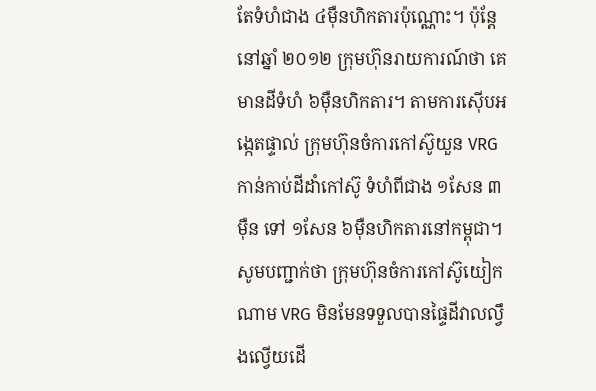តែទំហំជាង ៤ម៉ឺនហិកតារប៉ុណ្ណោះ។ ប៉ុន្តែ នៅឆ្នាំ ២០១២ ក្រុមហ៊ុនរាយការណ៍ថា គេមានដីទំហំ ៦ម៉ឺនហិកតារ។ តាមការស៊ើបអង្កេតផ្ទាល់ ក្រុមហ៊ុនចំការកៅស៊ូយួន VRG កាន់កាប់ដីដាំកៅស៊ូ ទំហំពីជាង ១សែន ៣ម៉ឺន ទៅ ១សែន ៦ម៉ឺនហិកតារនៅកម្ពុជា។ សូមបញ្ជាក់ថា ក្រុមហ៊ុនចំការកៅស៊ូយៀកណាម VRG មិនមែនទទួលបានផ្ទៃដីវាលល្វឹងល្វើយដើ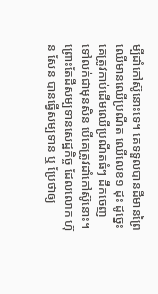ម្បីដាំកៅស៊ូនោះទេ។ គេទទួលបានដីមានព្រៃឈើមានឈើប្រណីត ឈើលេខ១ ដុះ ដូច្នេះ គេត្រូវកាប់ដើមឈើប្រណីតធំៗ ដឹកចេញ ទៅលក់ជាមុនសិន បើគេត្រូវដាំកៅស៊ូនោះ។ ព្រោះតែដីសម្បទានសេដ្ឋកិច្ច ដែលលោក ហ៊ុន សែន បានធ្វើសម្បទាន ឬ ប្រែថាឲ្យ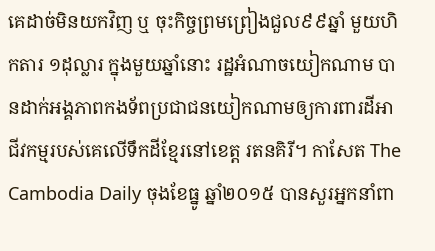គេដាច់មិនយកវិញ ឬ ចុះកិច្ចព្រមព្រៀងជួល៩៩ឆ្នាំ មួយហិកតារ ១ដុល្លារ ក្នុងមួយឆ្នាំនោះ រដ្ឋអំណាចយៀកណាម បានដាក់អង្គភាពកងទ័ពប្រជាជនយៀកណាមឲ្យការពារដីអាជីវកម្មរបស់គេលើទឹកដីខ្មែរនៅខេត្ត រតនគិរី។ កាសែត The Cambodia Daily ចុងខែធ្នូ ឆ្នាំ២០១៥ បានសួរអ្នកនាំពា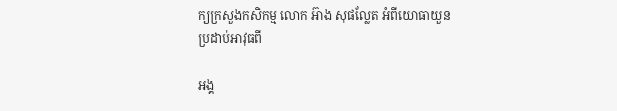ក្យក្រសួងកសិកម្ម លោក អ៊ាង សុផល្លែត អំពីយោធាយួនប្រដាប់អាវុធពី

អង្គ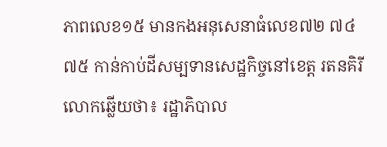ភាពលេខ១៥ មានកងអនុសេនាធំលេខ៧២ ៧៤ ៧៥ កាន់កាប់ដីសម្បទានសេដ្ឋកិច្ចនៅខេត្ត រតនគិរី លោកឆ្លើយថា៖ រដ្ឋាភិបាល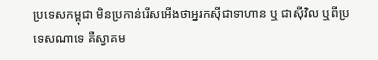ប្រទេសកម្ពុជា មិនប្រកាន់រើសអើងថាអ្នរកស៊ីជាទាហាន ឬ ជាស៊ីវិល ឬពីប្រទេសណាទេ គឺស្វាគម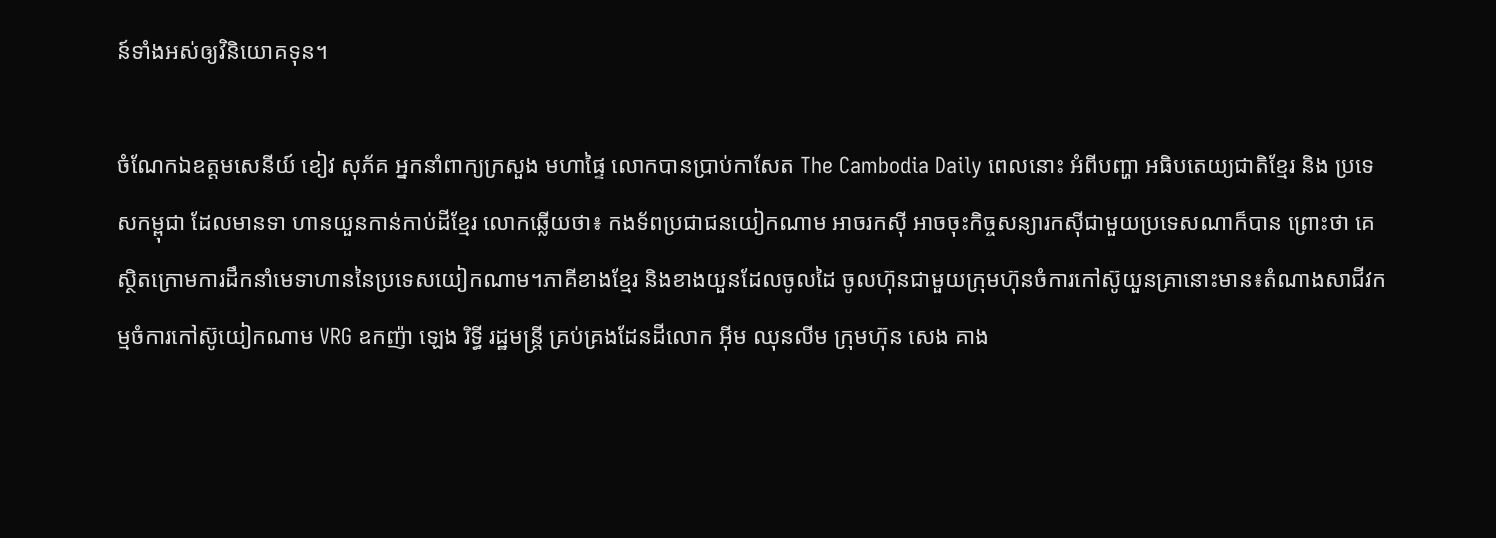ន៍ទាំងអស់ឲ្យវិនិយោគទុន។

ចំណែកឯឧត្តមសេនីយ៍ ខៀវ សុភ័គ អ្នកនាំពាក្យក្រសួង មហាផ្ទៃ លោកបានប្រាប់កាសែត The Cambodia Daily ពេលនោះ អំពីបញ្ហា អធិបតេយ្យជាតិខ្មែរ និង ប្រទេសកម្ពុជា ដែលមានទា ហានយួនកាន់កាប់ដីខ្មែរ លោកឆ្លើយថា៖ កងទ័ពប្រជាជនយៀកណាម អាចរកស៊ី អាចចុះកិច្ចសន្យារកស៊ីជាមួយប្រទេសណាក៏បាន ព្រោះថា គេស្ថិតក្រោមការដឹកនាំមេទាហាននៃប្រទេសយៀកណាម។ភាគីខាងខ្មែរ និងខាងយួនដែលចូលដៃ ចូលហ៊ុនជាមួយក្រុមហ៊ុនចំការកៅស៊ូយួនគ្រានោះមាន៖តំណាងសាជីវកម្មចំការកៅស៊ូយៀកណាម VRG ឧកញ៉ា ឡេង រិទ្ធី រដ្ឋមន្រ្តី គ្រប់គ្រងដែនដីលោក អ៊ីម ឈុនលីម ក្រុមហ៊ុន សេង គាង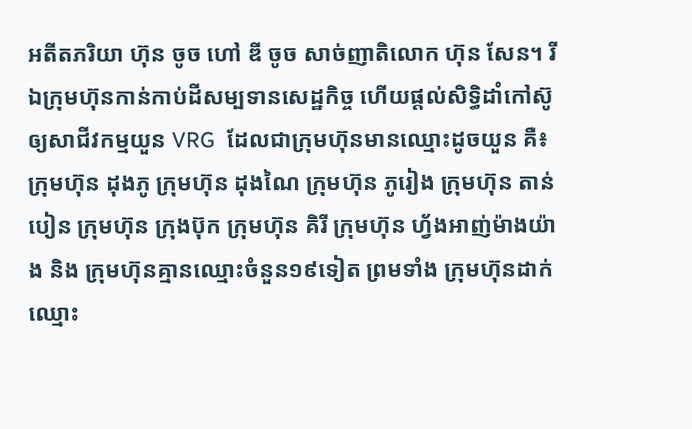អតីតភរិយា ហ៊ុន ចូច ហៅ ឌី ចូច សាច់ញាតិលោក ហ៊ុន សែន។ រីឯក្រុមហ៊ុនកាន់កាប់ដីសម្បទានសេដ្ឋកិច្ច ហើយផ្តល់សិទ្ធិដាំកៅស៊ូឲ្យសាជីវកម្មយួន VRG  ដែលជាក្រុមហ៊ុនមានឈ្មោះដូចយួន គឺ៖ ក្រុមហ៊ុន ដុងភូ ក្រុមហ៊ុន ដុងណៃ ក្រុមហ៊ុន ភូរៀង ក្រុមហ៊ុន តាន់បៀន ក្រុមហ៊ុន ក្រុងប៊ុក ក្រុមហ៊ុន គិរី ក្រុមហ៊ុន ហ្វ័ងអាញ់ម៉ាងយ៉ាង និង ក្រុមហ៊ុនគ្មានឈ្មោះចំនួន១៩ទៀត ព្រមទាំង ក្រុមហ៊ុនដាក់ឈ្មោះ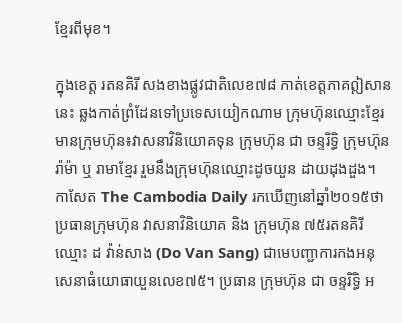ខ្មែរពីមុខ។

ក្នុងខេត្ត រតនគិរី សងខាងផ្លូវជាតិលេខ៧៨ កាត់ខេត្តភាគឦសាននេះ ឆ្លងកាត់ព្រំដែនទៅប្រទេសយៀកណាម ក្រុមហ៊ុនឈ្មោះខ្មែរ មានក្រុមហ៊ុន៖វាសនាវិនិយោគទុន ក្រុមហ៊ុន ជា ចន្ទរិទ្ធិ ក្រុមហ៊ុន រ៉ាម៉ា ឬ រាមាខ្មែរ រួមនឹងក្រុមហ៊ុនឈ្មោះដូចយួន ដាយដុងដួង។ កាសែត The Cambodia Daily រកឃើញនៅឆ្នាំ២០១៥ថា ប្រធានក្រុមហ៊ុន វាសនាវិនិយោគ និង ក្រុមហ៊ុន ៧៥រតនគិរី ឈ្មោះ ដ វ៉ាន់សាង (Do Van Sang) ជាមេបញ្ជាការកងអនុសេនាធំយោធាយួនលេខ៧៥។ ប្រធាន ក្រុមហ៊ុន ជា ចន្ទរិទ្ធិ អ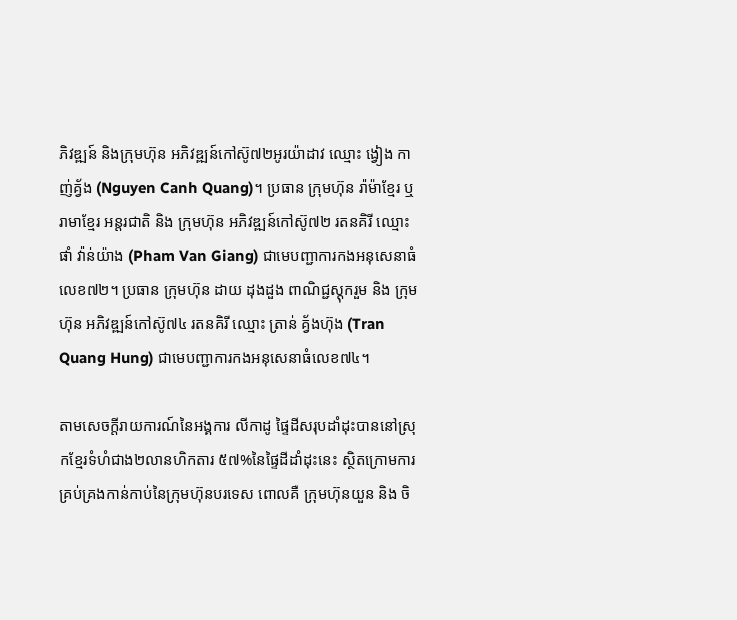ភិវឌ្ឍន៍ និងក្រុមហ៊ុន អភិវឌ្ឍន៍កៅស៊ូ៧២អូរយ៉ាដាវ ឈ្មោះ ង្វៀង កាញ់គ្វ័ង (Nguyen Canh Quang)។ ប្រធាន ក្រុមហ៊ុន រ៉ាម៉ាខ្មែរ ឬ រាមាខ្មែរ អន្តរជាតិ និង ក្រុមហ៊ុន អភិវឌ្ឍន៍កៅស៊ូ៧២ រតនគិរី ឈ្មោះ ផាំ វ៉ាន់យ៉ាង (Pham Van Giang) ជាមេបញ្ជាការកងអនុសេនាធំលេខ៧២។ ប្រធាន ក្រុមហ៊ុន ដាយ ដុងដួង ពាណិជ្ជស្តុករួម និង ក្រុមហ៊ុន អភិវឌ្ឍន៍កៅស៊ូ៧៤ រតនគិរី ឈ្មោះ ត្រាន់ គ្វ័ងហ៊ុង (Tran Quang Hung) ជាមេបញ្ជាការកងអនុសេនាធំលេខ៧៤។

តាមសេចក្តីរាយការណ៍នៃអង្គការ លីកាដូ ផ្ទៃដីសរុបដាំដុះបាននៅស្រុកខ្មែរទំហំជាង២លានហិកតារ ៥៧%នៃផ្ទៃដីដាំដុះនេះ ស្ថិតក្រោមការគ្រប់គ្រងកាន់កាប់នៃក្រុមហ៊ុនបរទេស ពោលគឺ ក្រុមហ៊ុនយួន និង ចិ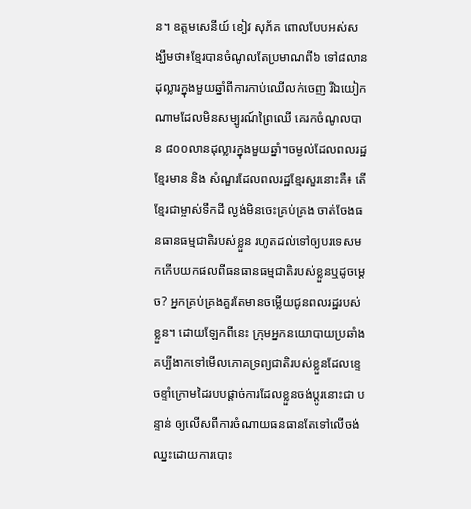ន។ ឧត្តមសេនីយ៍ ខៀវ សុភ័គ ពោលបែបអស់សង្ឃឹមថា៖ខ្មែរបានចំណូលតែប្រមាណពី៦ ទៅ៨លានដុល្លារក្នុងមួយឆ្នាំពីការកាប់ឈើលក់ចេញ រីឯយៀកណាមដែលមិនសម្បូរណ៍ព្រៃឈើ គេរកចំណូលបាន ៨០០លានដុល្លារក្នុងមួយឆ្នាំ។ចម្ងល់ដែលពលរដ្ឋខ្មែរមាន និង សំណួរដែលពលរដ្ឋខ្មែរសួរនោះគឺ៖ តើខ្មែរជាម្ចាស់ទឹកដី ល្ងង់មិនចេះគ្រប់គ្រង ចាត់ចែងធនធានធម្មជាតិរបស់ខ្លួន រហូតដល់ទៅឲ្យបរទេសមកកើបយកផលពីធនធានធម្មជាតិរបស់ខ្លួនឬដូចម្តេច? អ្នកគ្រប់គ្រងគួរតែមានចម្លើយជូនពលរដ្ឋរបស់ខ្លួន។ ដោយឡែកពីនេះ ក្រុមអ្នកនយោបាយប្រឆាំង គប្បីងាកទៅមើលភោគទ្រព្យជាតិរបស់ខ្លួនដែលខ្ទេចខ្ទាំក្រោមដៃរបបផ្តាច់ការដែលខ្លួនចង់ប្តូរនោះជា បន្ទាន់ ឲ្យលើសពីការចំណាយធនធានតែទៅលើចង់ឈ្នះដោយការបោះ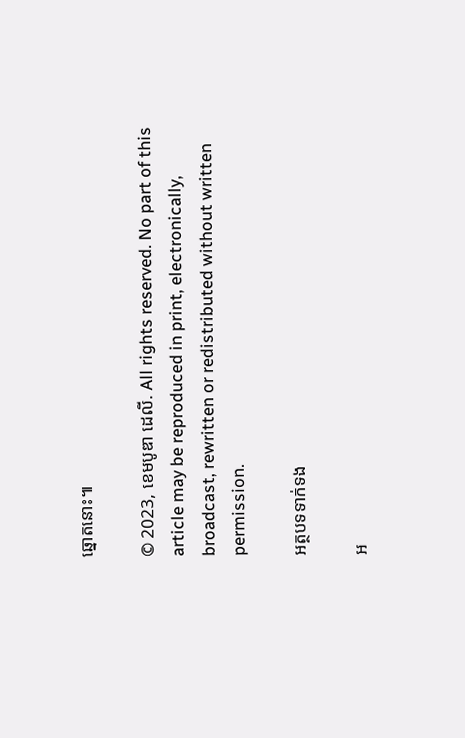ឆ្នោតនោះ៕

© 2023, ខេមបូឌា ដេលី. All rights reserved. No part of this article may be reproduced in print, electronically, broadcast, rewritten or redistributed without written permission.

អត្ថបទទាក់ទង

អ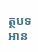ត្ថបទអាន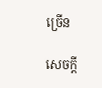ច្រើន

សេចក្ដី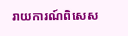រាយការណ៍ពិសេស